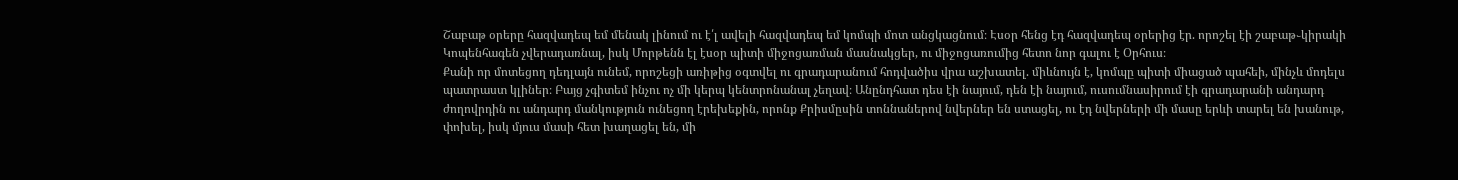Շաբաթ օրերը հազվադեպ եմ մենակ լինում ու է՛լ ավելի հազվադեպ եմ կոմպի մոտ անցկացնում։ Էսօր հենց էդ հազվադեպ օրերից էր. որոշել էի շաբաթ֊կիրակի Կոպենհագեն չվերադառնալ, իսկ Մորթենն էլ էսօր պիտի միջոցառման մասնակցեր, ու միջոցառումից հետո նոր գալու է Օրհուս։
Քանի որ մոտեցող դեդլայն ունեմ, որոշեցի առիթից օգտվել ու գրադարանում հոդվածիս վրա աշխատել. միևնույն է, կոմպը պիտի միացած պահեի, մինչև մոդելս պատրաստ կլիներ։ Բայց չգիտեմ ինչու ոչ մի կերպ կենտրոնանալ չեղավ։ Անընդհատ դես էի նայում, դեն էի նայում, ուսումնասիրում էի գրադարանի անդարդ ժողովրդին ու անդարդ մանկություն ունեցող էրեխեքին, որոնք Քրիսմըսին տոննաներով նվերներ են ստացել, ու էդ նվերների մի մասը երևի տարել են խանութ, փոխել, իսկ մյուս մասի հետ խաղացել են, մի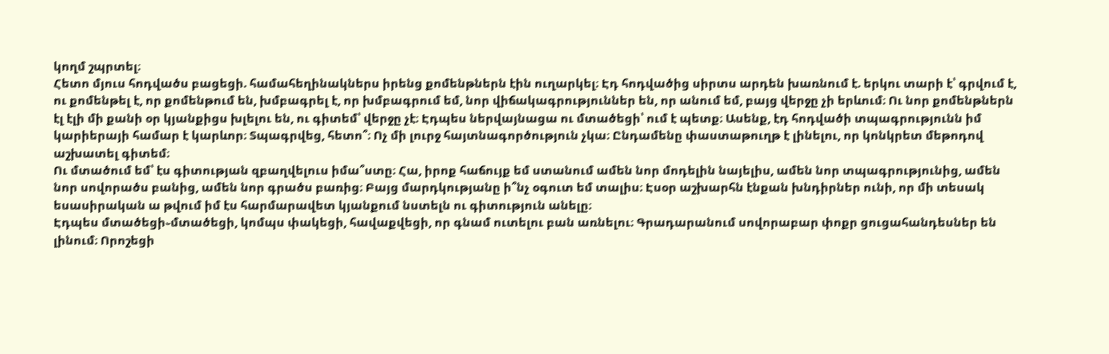կողմ շպրտել։
Հետո մյուս հոդվածս բացեցի. համահեղինակներս իրենց քոմենթներն էին ուղարկել։ Էդ հոդվածից սիրտս արդեն խառնում է. երկու տարի է՝ գրվում է, ու քոմենթել է, որ քոմենթում են, խմբագրել է, որ խմբագրում եմ, նոր վիճակագրություններ են, որ անում եմ, բայց վերջը չի երևում։ Ու նոր քոմենթներն էլ էլի մի քանի օր կյանքիցս խլելու են, ու գիտեմ՝ վերջը չէ։ Էդպես ներվայնացա ու մտածեցի՝ ում է պետք։ Ասենք, էդ հոդվածի տպագրությունն իմ կարիերայի համար է կարևոր։ Տպագրվեց, հետո՞։ Ոչ մի լուրջ հայտնագործություն չկա։ Ընդամենը փաստաթուղթ է լինելու, որ կոնկրետ մեթոդով աշխատել գիտեմ։
Ու մտածում եմ՝ էս գիտության զբաղվելուս իմա՞ստը։ Հա, իրոք հաճույք եմ ստանում ամեն նոր մոդելին նայելիս, ամեն նոր տպագրությունից, ամեն նոր սովորածս բանից, ամեն նոր գրածս բառից։ Բայց մարդկությանը ի՞նչ օգուտ եմ տալիս։ Էսօր աշխարհն էնքան խնդիրներ ունի, որ մի տեսակ եսասիրական ա թվում իմ էս հարմարավետ կյանքում նստելն ու գիտություն անելը։
Էդպես մտածեցի֊մտածեցի, կոմպս փակեցի, հավաքվեցի, որ գնամ ուտելու բան առնելու։ Գրադարանում սովորաբար փոքր ցուցահանդեսներ են լինում։ Որոշեցի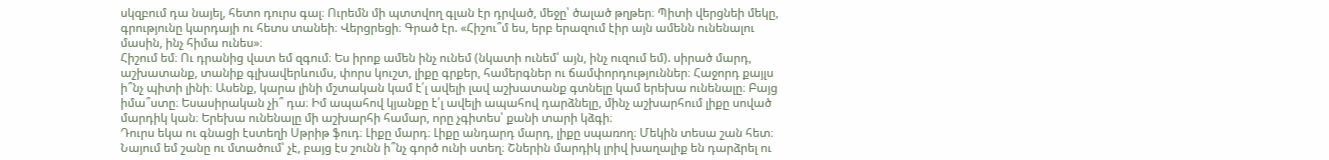սկզբում դա նայել, հետո դուրս գալ։ Ուրեմն մի պտտվող գլան էր դրված, մեջը՝ ծալած թղթեր։ Պիտի վերցնեի մեկը, գրությունը կարդայի ու հետս տանեի։ Վերցրեցի։ Գրած էր. «Հիշու՞մ ես, երբ երազում էիր այն ամենն ունենալու մասին, ինչ հիմա ունես»։
Հիշում եմ։ Ու դրանից վատ եմ զգում։ Ես իրոք ամեն ինչ ունեմ (նկատի ունեմ՝ այն, ինչ ուզում եմ). սիրած մարդ, աշխատանք, տանիք գլխավերևումս, փորս կուշտ, լիքը գրքեր, համերգներ ու ճամփորդություններ։ Հաջորդ քայլս ի՞նչ պիտի լինի։ Ասենք, կարա լինի մշտական կամ է՛լ ավելի լավ աշխատանք գտնելը կամ երեխա ունենալը։ Բայց իմա՞ստը։ Եսասիրական չի՞ դա։ Իմ ապահով կյանքը է՛լ ավելի ապահով դարձնելը, մինչ աշխարհում լիքը սոված մարդիկ կան։ Երեխա ունենալը մի աշխարհի համար, որը չգիտես՝ քանի տարի կձգի։
Դուրս եկա ու գնացի էստեղի Սթրիթ ֆուդ։ Լիքը մարդ։ Լիքը անդարդ մարդ, լիքը սպառող։ Մեկին տեսա շան հետ։ Նայում եմ շանը ու մտածում՝ չէ, բայց էս շունն ի՞նչ գործ ունի ստեղ։ Շներին մարդիկ լրիվ խաղալիք են դարձրել ու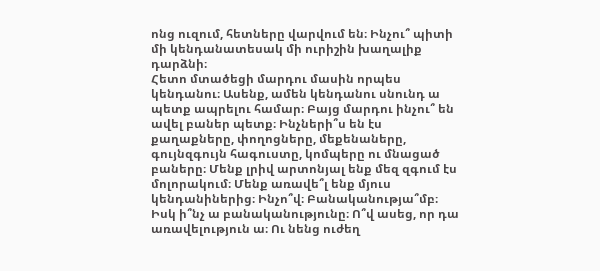ոնց ուզում, հետները վարվում են։ Ինչու՞ պիտի մի կենդանատեսակ մի ուրիշին խաղալիք դարձնի։
Հետո մտածեցի մարդու մասին որպես կենդանու։ Ասենք, ամեն կենդանու սնունդ ա պետք ապրելու համար։ Բայց մարդու ինչու՞ են ավել բաներ պետք։ Ինչների՞ս են էս քաղաքները, փողոցները, մեքենաները, գույնզգույն հագուստը, կոմպերը ու մնացած բաները։ Մենք լրիվ արտոնյալ ենք մեզ զգում էս մոլորակում։ Մենք առավե՞լ ենք մյուս կենդանիներից։ Ինչո՞վ։ Բանականությա՞մբ։ Իսկ ի՞նչ ա բանականությունը։ Ո՞վ ասեց, որ դա առավելություն ա։ Ու նենց ուժեղ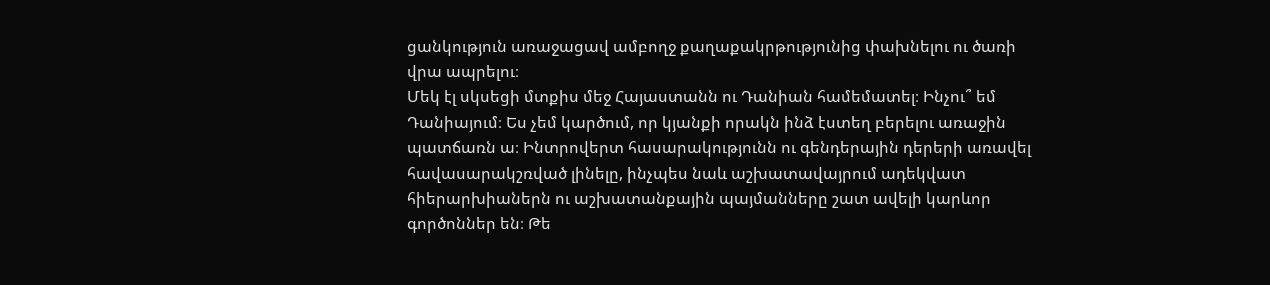ցանկություն առաջացավ ամբողջ քաղաքակրթությունից փախնելու ու ծառի վրա ապրելու։
Մեկ էլ սկսեցի մտքիս մեջ Հայաստանն ու Դանիան համեմատել։ Ինչու՞ եմ Դանիայում։ Ես չեմ կարծում, որ կյանքի որակն ինձ էստեղ բերելու առաջին պատճառն ա։ Ինտրովերտ հասարակությունն ու գենդերային դերերի առավել հավասարակշռված լինելը, ինչպես նաև աշխատավայրում ադեկվատ հիերարխիաներն ու աշխատանքային պայմանները շատ ավելի կարևոր գործոններ են։ Թե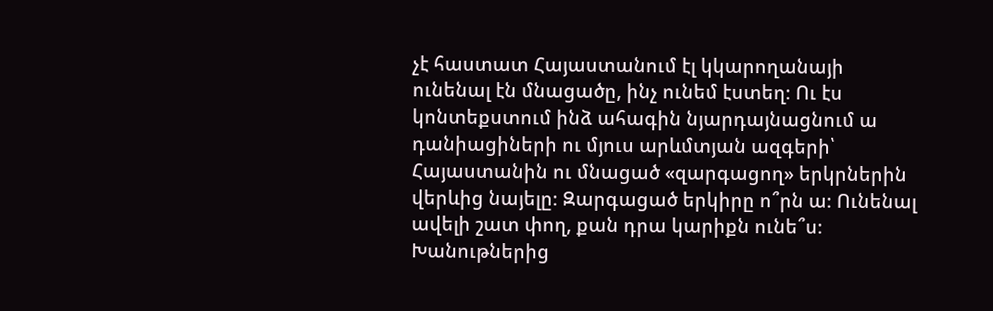չէ հաստատ Հայաստանում էլ կկարողանայի ունենալ էն մնացածը, ինչ ունեմ էստեղ։ Ու էս կոնտեքստում ինձ ահագին նյարդայնացնում ա դանիացիների ու մյուս արևմտյան ազգերի՝ Հայաստանին ու մնացած «զարգացող» երկրներին վերևից նայելը։ Զարգացած երկիրը ո՞րն ա։ Ունենալ ավելի շատ փող, քան դրա կարիքն ունե՞ս։ Խանութներից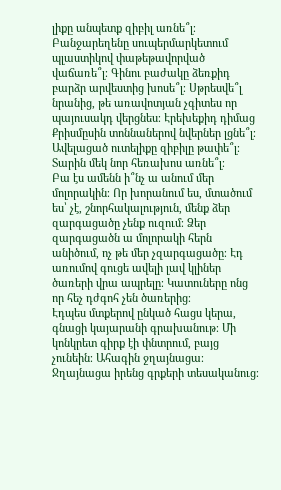լիքը անպետք զիբիլ առնե՞լ։ Բանջարեղենը սուպերմարկետում պլաստիկով փաթեթավորված վաճառե՞լ։ Գինու բաժակը ձեռքիդ բարձր արվեստից խոսե՞լ։ Սթրեսվե՞լ նրանից, թե առավոտյան չգիտես որ պայուսակդ վերցնես։ Էրեխեքիդ դիմաց Քրիսմըսին տոննաներով նվերներ լցնե՞լ։ Ավելացած ուտելիքը զիբիլը թափե՞լ։ Տարին մեկ նոր հեռախոս առնե՞լ։
Բա էս ամենն ի՞նչ ա անում մեր մոլորակին։ Որ խորանում ես, մտածում ես՝ չէ, շնորհակալություն, մենք ձեր զարգացածը չենք ուզում։ Ձեր զարգացածն ա մոլորակի հերն անիծում, ոչ թե մեր չզարգացածը։ Էդ առումով գուցե ավելի լավ կլիներ ծառերի վրա ապրելը։ Կատուները ոնց որ հեչ դժգոհ չեն ծառերից։
Էդպես մտքերով ընկած հացս կերա, գնացի կայարանի գրախանութ։ Մի կոնկրետ գիրք էի փնտրում, բայց չունեին։ Ահագին ջղայնացա։ Ջղայնացա իրենց գրքերի տեսականուց։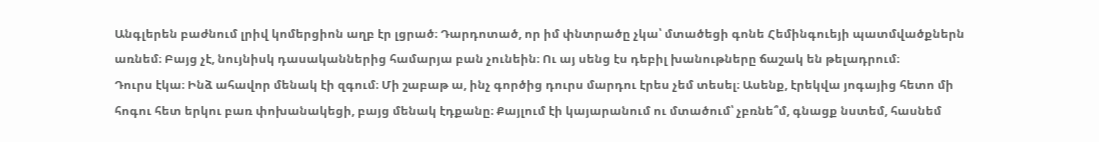Անգլերեն բաժնում լրիվ կոմերցիոն աղբ էր լցրած։ Դարդոտած, որ իմ փնտրածը չկա՝ մտածեցի գոնե Հեմինգուեյի պատմվածքներն առնեմ։ Բայց չէ, նույնիսկ դասականներից համարյա բան չունեին։ Ու այ սենց էս դեբիլ խանութները ճաշակ են թելադրում։
Դուրս էկա։ Ինձ ահավոր մենակ էի զգում։ Մի շաբաթ ա, ինչ գործից դուրս մարդու էրես չեմ տեսել։ Ասենք, էրեկվա յոգայից հետո մի հոգու հետ երկու բառ փոխանակեցի, բայց մենակ էդքանը։ Քայլում էի կայարանում ու մտածում՝ չբռնե՞մ, գնացք նստեմ, հասնեմ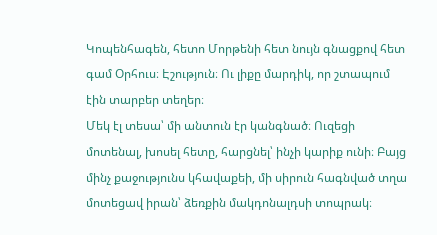Կոպենհագեն, հետո Մորթենի հետ նույն գնացքով հետ գամ Օրհուս։ Էշություն։ Ու լիքը մարդիկ, որ շտապում էին տարբեր տեղեր։
Մեկ էլ տեսա՝ մի անտուն էր կանգնած։ Ուզեցի մոտենալ, խոսել հետը, հարցնել՝ ինչի կարիք ունի։ Բայց մինչ քաջությունս կհավաքեի, մի սիրուն հագնված տղա մոտեցավ իրան՝ ձեռքին մակդոնալդսի տոպրակ։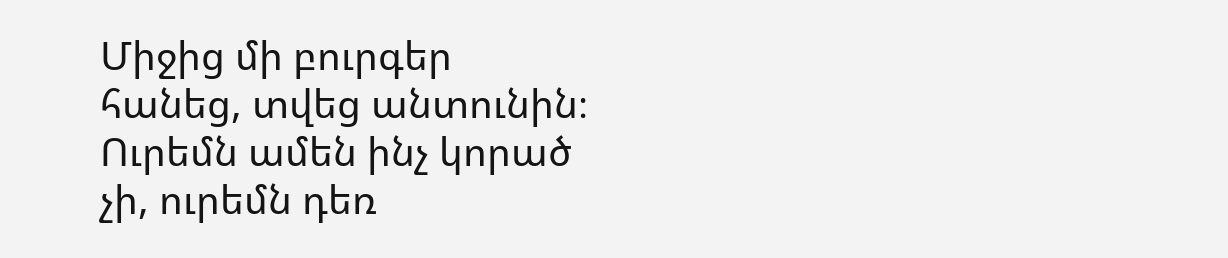Միջից մի բուրգեր հանեց, տվեց անտունին։ Ուրեմն ամեն ինչ կորած չի, ուրեմն դեռ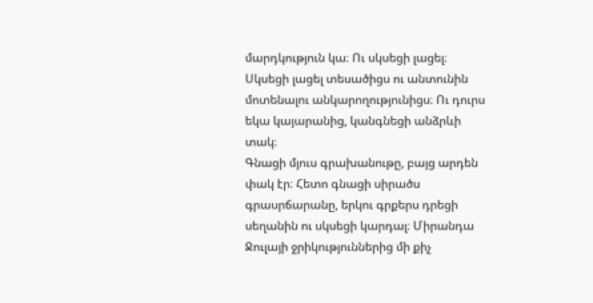մարդկություն կա։ Ու սկսեցի լացել։ Սկսեցի լացել տեսածիցս ու անտունին մոտենալու անկարողությունիցս։ Ու դուրս եկա կայարանից, կանգնեցի անձրևի տակ։
Գնացի մյուս գրախանութը, բայց արդեն փակ էր։ Հետո գնացի սիրածս գրասրճարանը, երկու գրքերս դրեցի սեղանին ու սկսեցի կարդալ։ Միրանդա Ջուլայի ջրիկություններից մի քիչ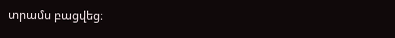տրամս բացվեց։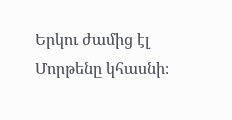Երկու ժամից էլ Մորթենը կհասնի։